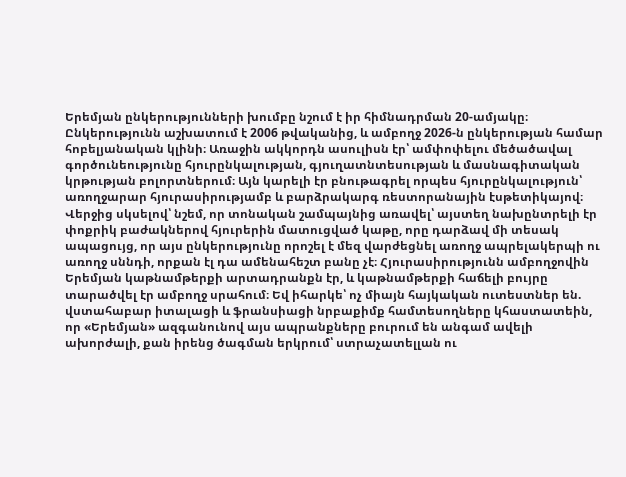Երեմյան ընկերությունների խումբը նշում է իր հիմնադրման 20-ամյակը։ Ընկերությունն աշխատում է 2006 թվականից, և ամբողջ 2026-ն ընկերության համար հոբելյանական կլինի։ Առաջին ակկորդն ասուլիսն էր՝ ամփոփելու մեծածավալ գործունեությունը հյուրընկալության, գյուղատնտեսության և մասնագիտական կրթության բոլորտներում։ Այն կարելի էր բնութագրել որպես հյուրընկալություն՝ առողջարար հյուրասիրությամբ և բարձրակարգ ռեստորանային էսթետիկայով։
Վերջից սկսելով՝ նշեմ, որ տոնական շամպայնից առավել՝ այստեղ նախընտրելի էր փոքրիկ բաժակներով հյուրերին մատուցված կաթը, որը դարձավ մի տեսակ ապացույց, որ այս ընկերությունը որոշել է մեզ վարժեցնել առողջ ապրելակերպի ու առողջ սննդի, որքան էլ դա ամենահեշտ բանը չէ։ Հյուրասիրությունն ամբողջովին Երեմյան կաթնամթերքի արտադրանքն էր, և կաթնամթերքի հաճելի բույրը տարածվել էր ամբողջ սրահում։ Եվ իհարկե՝ ոչ միայն հայկական ուտեստներ են. վստահաբար իտալացի և ֆրանսիացի նրբաքիմք համտեսողները կհաստատեին, որ «Երեմյան» ազգանունով այս ապրանքները բուրում են անգամ ավելի ախորժալի, քան իրենց ծագման երկրում՝ ստրաչատելլան ու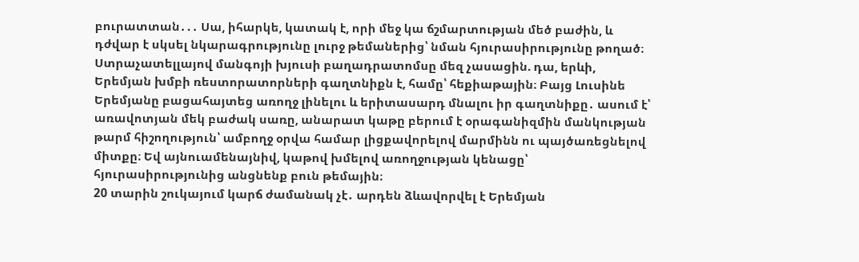բուրատտան․․․ Սա, իհարկե, կատակ է, որի մեջ կա ճշմարտության մեծ բաժին, և դժվար է սկսել նկարագրությունը լուրջ թեմաներից՝ նման հյուրասիրությունը թողած։
Ստրաչատելլայով մանգոյի խյուսի բաղադրատոմսը մեզ չասացին. դա, երևի, Երեմյան խմբի ռեստորատորների գաղտնիքն է, համը՝ հեքիաթային։ Բայց Լուսինե Երեմյանը բացահայտեց առողջ լինելու և երիտասարդ մնալու իր գաղտնիքը․ ասում է՝ առավոտյան մեկ բաժակ սառը, անարատ կաթը բերում է օրագանիզմին մանկության թարմ հիշողություն՝ ամբողջ օրվա համար լիցքավորելով մարմինն ու պայծառեցնելով միտքը։ Եվ այնուամենայնիվ, կաթով խմելով առողջության կենացը՝ հյուրասիրությունից անցնենք բուն թեմային։
20 տարին շուկայում կարճ ժամանակ չէ․ արդեն ձևավորվել է Երեմյան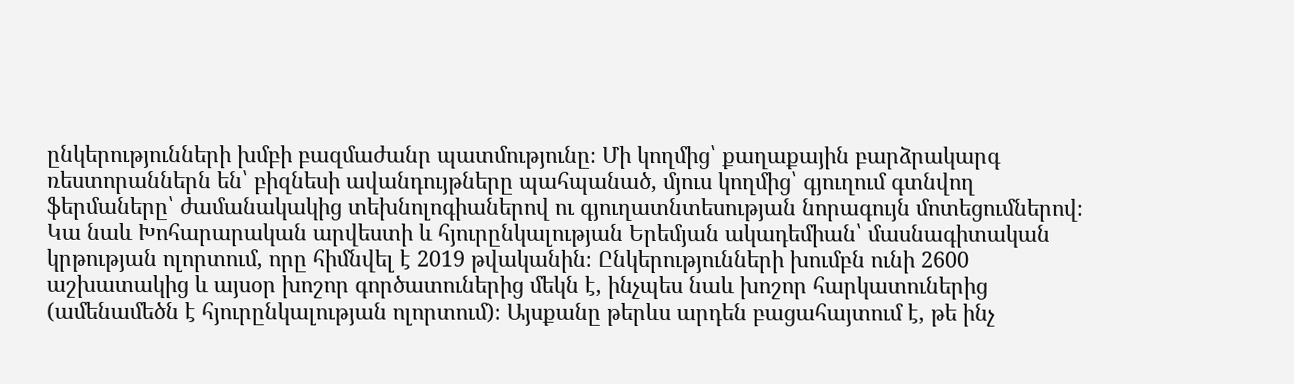ընկերությունների խմբի բազմաժանր պատմությունը։ Մի կողմից՝ քաղաքային բարձրակարգ ռեստորաններն են՝ բիզնեսի ավանդույթները պահպանած, մյուս կողմից՝ գյուղում գտնվող ֆերմաները՝ ժամանակակից տեխնոլոգիաներով ու գյուղատնտեսության նորագույն մոտեցումներով։ Կա նաև Խոհարարական արվեստի և հյուրընկալության Երեմյան ակադեմիան՝ մասնագիտական կրթության ոլորտում, որը հիմնվել է 2019 թվականին։ Ընկերությունների խումբն ունի 2600 աշխատակից և այսօր խոշոր գործատուներից մեկն է, ինչպես նաև խոշոր հարկատուներից (ամենամեծն է հյուրընկալության ոլորտում)։ Այսքանը թերևս արդեն բացահայտում է, թե ինչ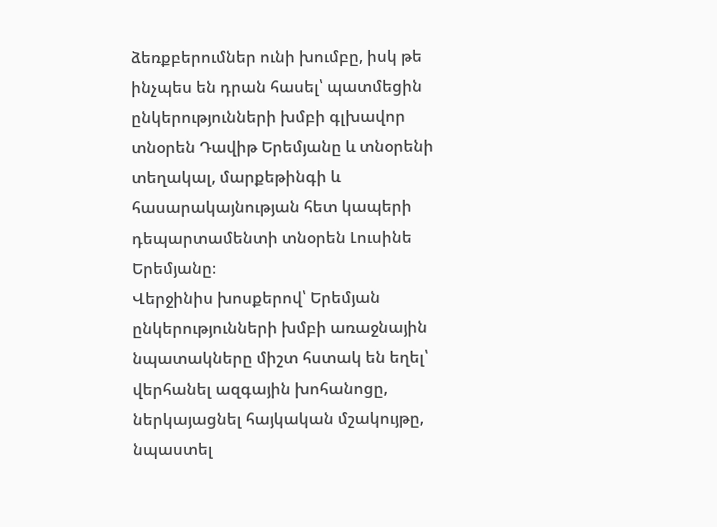ձեռքբերումներ ունի խումբը, իսկ թե ինչպես են դրան հասել՝ պատմեցին ընկերությունների խմբի գլխավոր տնօրեն Դավիթ Երեմյանը և տնօրենի տեղակալ, մարքեթինգի և հասարակայնության հետ կապերի դեպարտամենտի տնօրեն Լուսինե Երեմյանը։
Վերջինիս խոսքերով՝ Երեմյան ընկերությունների խմբի առաջնային նպատակները միշտ հստակ են եղել՝ վերհանել ազգային խոհանոցը, ներկայացնել հայկական մշակույթը, նպաստել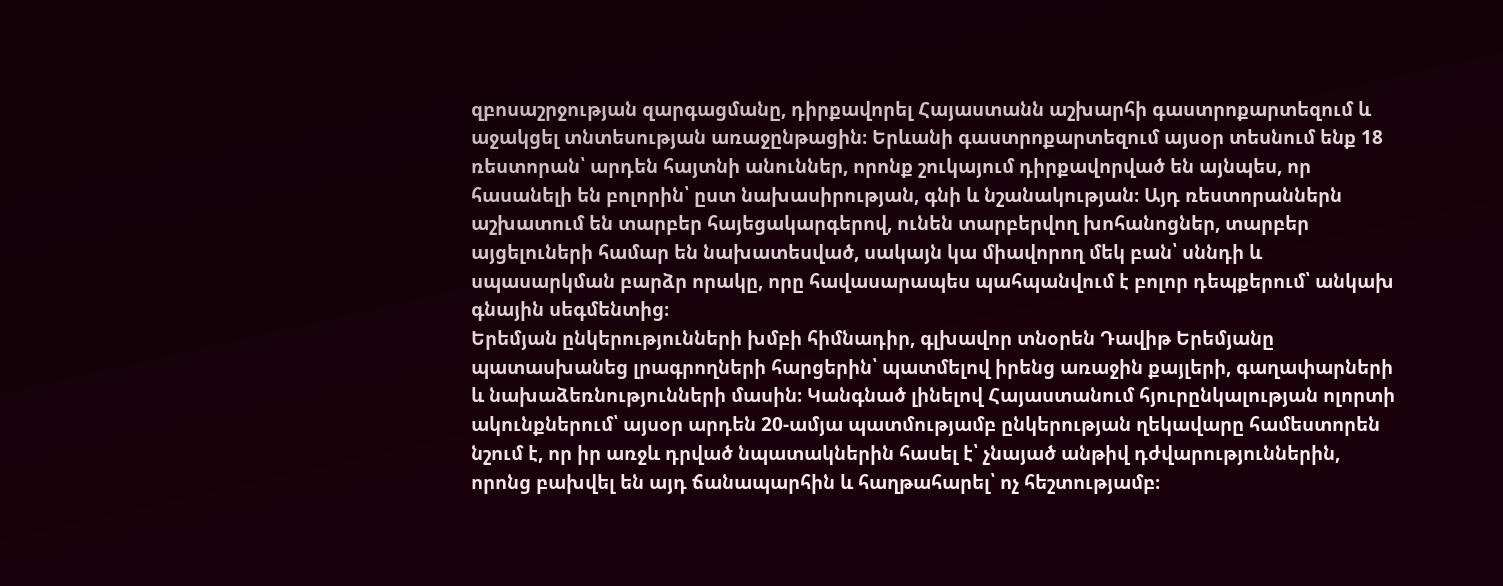զբոսաշրջության զարգացմանը, դիրքավորել Հայաստանն աշխարհի գաստրոքարտեզում և աջակցել տնտեսության առաջընթացին։ Երևանի գաստրոքարտեզում այսօր տեսնում ենք 18 ռեստորան՝ արդեն հայտնի անուններ, որոնք շուկայում դիրքավորված են այնպես, որ հասանելի են բոլորին՝ ըստ նախասիրության, գնի և նշանակության։ Այդ ռեստորաններն աշխատում են տարբեր հայեցակարգերով, ունեն տարբերվող խոհանոցներ, տարբեր այցելուների համար են նախատեսված, սակայն կա միավորող մեկ բան՝ սննդի և սպասարկման բարձր որակը, որը հավասարապես պահպանվում է բոլոր դեպքերում՝ անկախ գնային սեգմենտից։
Երեմյան ընկերությունների խմբի հիմնադիր, գլխավոր տնօրեն Դավիթ Երեմյանը պատասխանեց լրագրողների հարցերին՝ պատմելով իրենց առաջին քայլերի, գաղափարների և նախաձեռնությունների մասին։ Կանգնած լինելով Հայաստանում հյուրընկալության ոլորտի ակունքներում՝ այսօր արդեն 20-ամյա պատմությամբ ընկերության ղեկավարը համեստորեն նշում է, որ իր առջև դրված նպատակներին հասել է՝ չնայած անթիվ դժվարություններին, որոնց բախվել են այդ ճանապարհին և հաղթահարել՝ ոչ հեշտությամբ։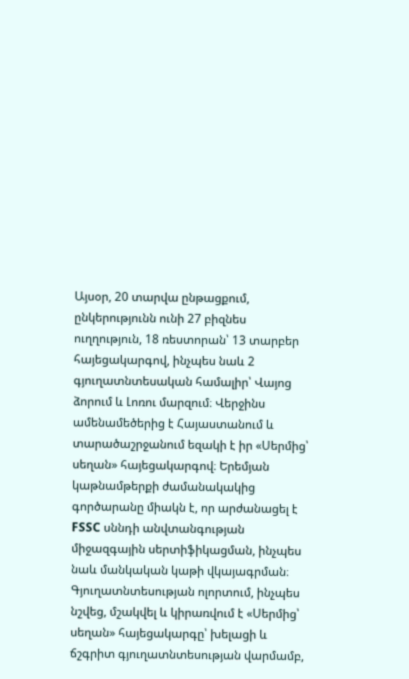Այսօր, 20 տարվա ընթացքում, ընկերությունն ունի 27 բիզնես ուղղություն, 18 ռեստորան՝ 13 տարբեր հայեցակարգով, ինչպես նաև 2 գյուղատնտեսական համալիր՝ Վայոց ձորում և Լոռու մարզում։ Վերջինս ամենամեծերից է Հայաստանում և տարածաշրջանում եզակի է իր «Սերմից՝ սեղան» հայեցակարգով։ Երեմյան կաթնամթերքի ժամանակակից գործարանը միակն է, որ արժանացել է FSSC սննդի անվտանգության միջազգային սերտիֆիկացման, ինչպես նաև մանկական կաթի վկայագրման։
Գյուղատնտեսության ոլորտում, ինչպես նշվեց, մշակվել և կիրառվում է «Սերմից՝ սեղան» հայեցակարգը՝ խելացի և ճշգրիտ գյուղատնտեսության վարմամբ,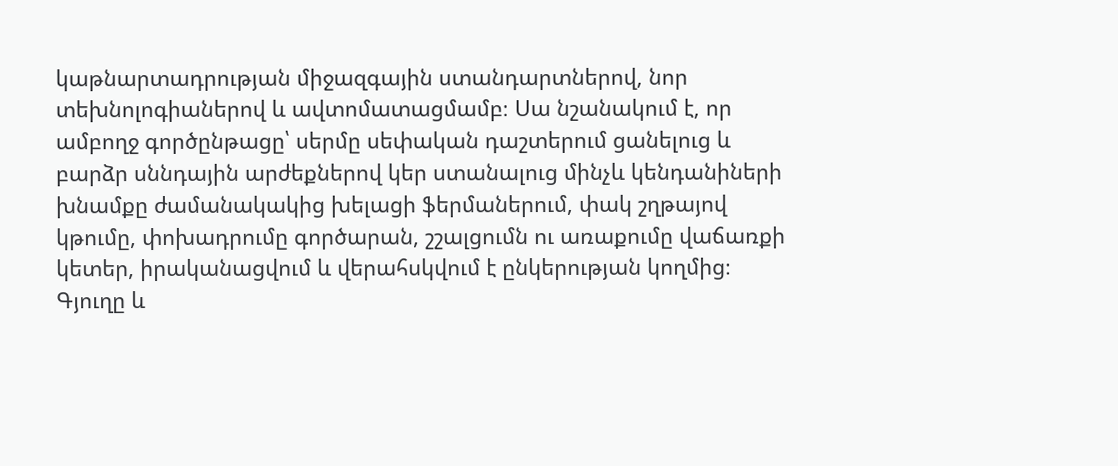կաթնարտադրության միջազգային ստանդարտներով, նոր տեխնոլոգիաներով և ավտոմատացմամբ։ Սա նշանակում է, որ ամբողջ գործընթացը՝ սերմը սեփական դաշտերում ցանելուց և բարձր սննդային արժեքներով կեր ստանալուց մինչև կենդանիների խնամքը ժամանակակից խելացի ֆերմաներում, փակ շղթայով կթումը, փոխադրումը գործարան, շշալցումն ու առաքումը վաճառքի կետեր, իրականացվում և վերահսկվում է ընկերության կողմից։
Գյուղը և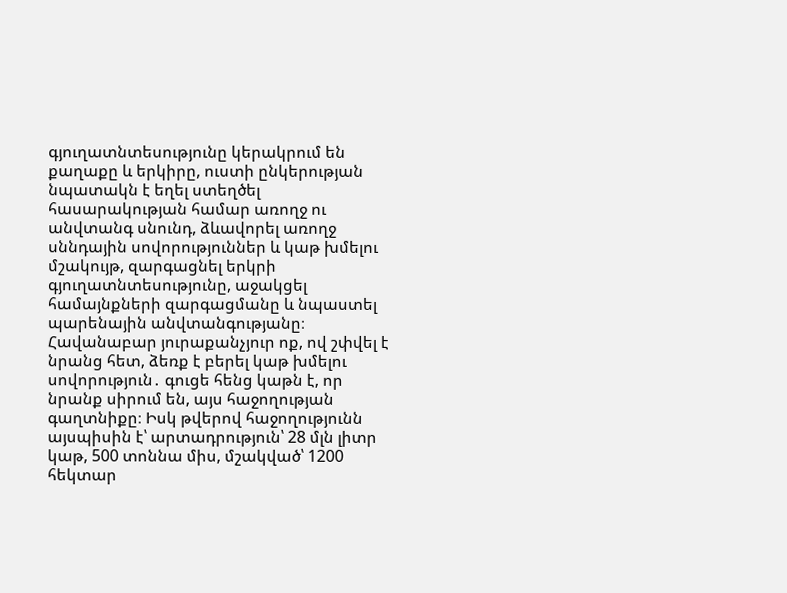գյուղատնտեսությունը կերակրում են քաղաքը և երկիրը, ուստի ընկերության նպատակն է եղել ստեղծել հասարակության համար առողջ ու անվտանգ սնունդ, ձևավորել առողջ սննդային սովորություններ և կաթ խմելու մշակույթ, զարգացնել երկրի գյուղատնտեսությունը, աջակցել համայնքների զարգացմանը և նպաստել պարենային անվտանգությանը։ Հավանաբար յուրաքանչյուր ոք, ով շփվել է նրանց հետ, ձեռք է բերել կաթ խմելու սովորություն․ գուցե հենց կաթն է, որ նրանք սիրում են, այս հաջողության գաղտնիքը։ Իսկ թվերով հաջողությունն այսպիսին է՝ արտադրություն՝ 28 մլն լիտր կաթ, 500 տոննա միս, մշակված՝ 1200 հեկտար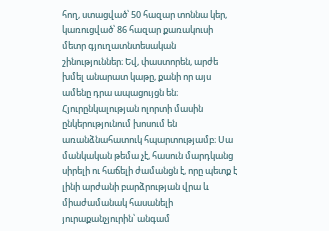հող, ստացված՝ 50 հազար տոննա կեր, կառուցված՝ 86 հազար քառակուսի մետր գյուղատնտեսական շինություններ։ Եվ, փաստորեն, արժե խմել անարատ կաթը, քանի որ այս ամենը դրա ապացույցն են։
Հյուրընկալության ոլորտի մասին ընկերությունում խոսում են առանձնահատուկ հպարտությամբ։ Սա մանկական թեմա չէ, հասուն մարդկանց սիրելի ու հաճելի ժամանցն է, որը պետք է լինի արժանի բարձրության վրա և միաժամանակ հասանելի յուրաքանչյուրին՝ անգամ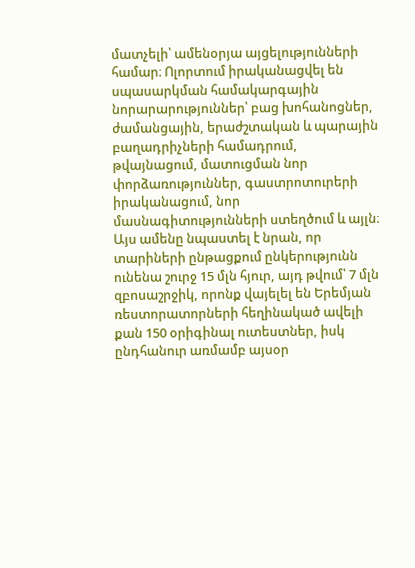մատչելի՝ ամենօրյա այցելությունների համար։ Ոլորտում իրականացվել են սպասարկման համակարգային նորարարություններ՝ բաց խոհանոցներ, ժամանցային, երաժշտական և պարային բաղադրիչների համադրում, թվայնացում, մատուցման նոր փորձառություններ, գաստրոտուրերի իրականացում, նոր մասնագիտությունների ստեղծում և այլն։ Այս ամենը նպաստել է նրան, որ տարիների ընթացքում ընկերությունն ունենա շուրջ 15 մլն հյուր, այդ թվում՝ 7 մլն զբոսաշրջիկ, որոնք վայելել են Երեմյան ռեստորատորների հեղինակած ավելի քան 150 օրիգինալ ուտեստներ, իսկ ընդհանուր առմամբ այսօր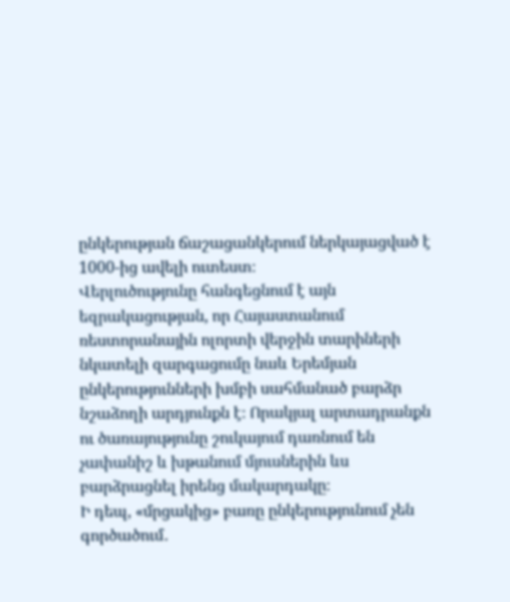ընկերության ճաշացանկերում ներկայացված է 1000-ից ավելի ուտեստ։
Վերլուծությունը հանգեցնում է այն եզրակացության, որ Հայաստանում ռեստորանային ոլորտի վերջին տարիների նկատելի զարգացումը նաև Երեմյան ընկերությունների խմբի սահմանած բարձր նշաձողի արդյունքն է։ Որակյալ արտադրանքն ու ծառայությունը շուկայում դառնում են չափանիշ և խթանում մյուսներին ևս բարձրացնել իրենց մակարդակը։
Ի դեպ, «մրցակից» բառը ընկերությունում չեն գործածում․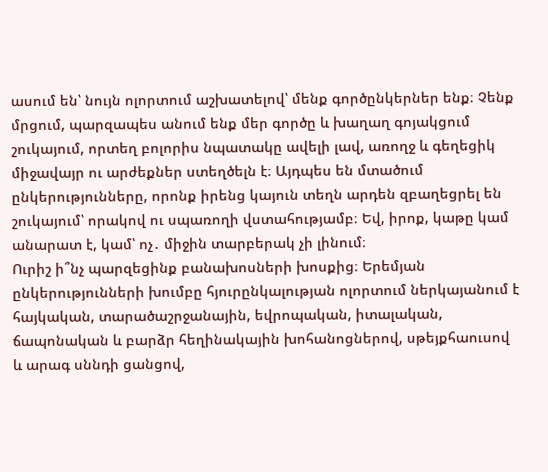ասում են՝ նույն ոլորտում աշխատելով՝ մենք գործընկերներ ենք։ Չենք մրցում, պարզապես անում ենք մեր գործը և խաղաղ գոյակցում շուկայում, որտեղ բոլորիս նպատակը ավելի լավ, առողջ և գեղեցիկ միջավայր ու արժեքներ ստեղծելն է։ Այդպես են մտածում ընկերությունները, որոնք իրենց կայուն տեղն արդեն զբաղեցրել են շուկայում՝ որակով ու սպառողի վստահությամբ։ Եվ, իրոք, կաթը կամ անարատ է, կամ՝ ոչ․ միջին տարբերակ չի լինում։
Ուրիշ ի՞նչ պարզեցինք բանախոսների խոսքից։ Երեմյան ընկերությունների խումբը հյուրընկալության ոլորտում ներկայանում է հայկական, տարածաշրջանային, եվրոպական, իտալական, ճապոնական և բարձր հեղինակային խոհանոցներով, սթեյքհաուսով և արագ սննդի ցանցով,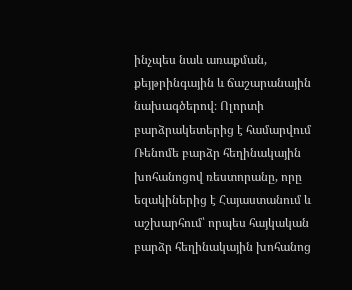ինչպես նաև առաքման, քեյթրինգային և ճաշարանային նախագծերով։ Ոլորտի բարձրակետերից է համարվում Ռենոմե բարձր հեղինակային խոհանոցով ռեստորանը, որը եզակիներից է Հայաստանում և աշխարհում՝ որպես հայկական բարձր հեղինակային խոհանոց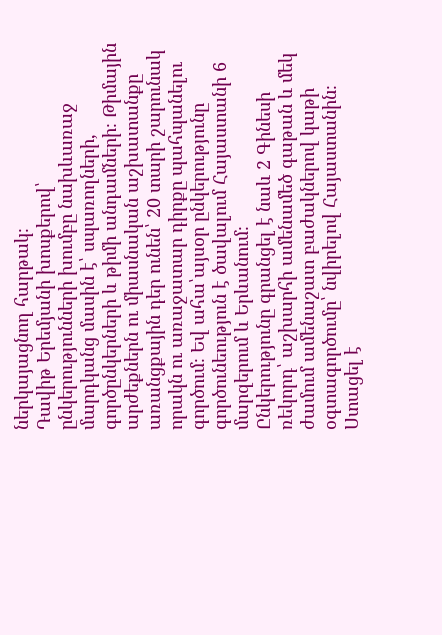ներկայացնող հարթակ։
Դավիթ Երեմյանի խոսքերով՝ ընկերությունների խումբը նախևառաջ մարդկանց մասին է՝ սպառողների, գործընկերների և թիմի անդամների։ Թիմային արժեքներն ու միասնական աշխատանքը առանցքային դեր ունեն՝ 20 տարի շարունակ որակն ու առաջատար դիրքը պահպանելու գործում։ Եվ ահա՝այսօր ընկերությունը գործունեություն է ծավալում Հայաստանի 6 մարզերում և Երևանում։
Ընկերությունը գրանցել է նաև 2 Գինեսի ռեկորդ՝ աշխարհի ամենամեծ գաթան և մեկ ժամում ամենաշատ բաժակներով կաթի օգտագործումը՝ նվիրելով Հայաստանին։ Ստացել է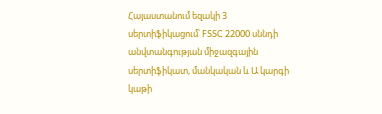Հայաստանում եզակի 3 սերտիֆիկացում՝ FSSC 22000 սննդի անվտանգության միջազգային սերտիֆիկատ, մանկական և Ա կարգի կաթի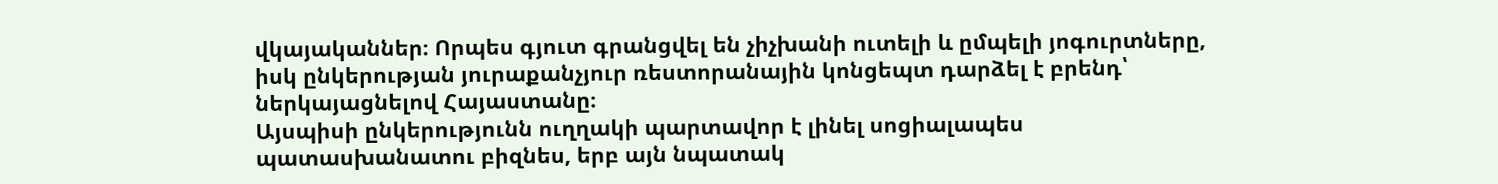վկայականներ։ Որպես գյուտ գրանցվել են չիչխանի ուտելի և ըմպելի յոգուրտները, իսկ ընկերության յուրաքանչյուր ռեստորանային կոնցեպտ դարձել է բրենդ՝ ներկայացնելով Հայաստանը։
Այսպիսի ընկերությունն ուղղակի պարտավոր է լինել սոցիալապես պատասխանատու բիզնես, երբ այն նպատակ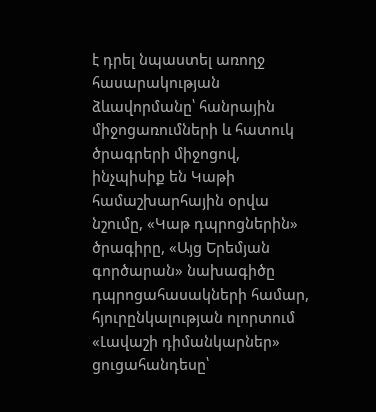է դրել նպաստել առողջ հասարակության ձևավորմանը՝ հանրային միջոցառումների և հատուկ ծրագրերի միջոցով, ինչպիսիք են Կաթի համաշխարհային օրվա նշումը, «Կաթ դպրոցներին» ծրագիրը, «Այց Երեմյան գործարան» նախագիծը դպրոցահասակների համար, հյուրընկալության ոլորտում «Լավաշի դիմանկարներ» ցուցահանդեսը՝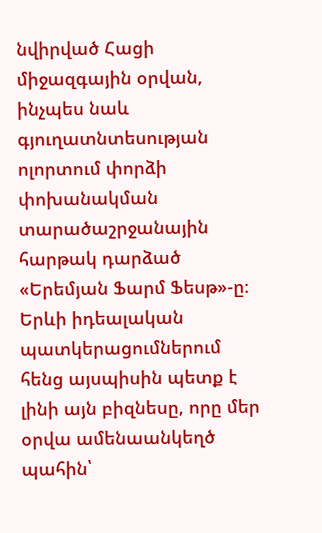նվիրված Հացի միջազգային օրվան, ինչպես նաև գյուղատնտեսության ոլորտում փորձի փոխանակման տարածաշրջանային հարթակ դարձած «Երեմյան Ֆարմ Ֆեսթ»-ը։ Երևի իդեալական պատկերացումներում հենց այսպիսին պետք է լինի այն բիզնեսը, որը մեր օրվա ամենաանկեղծ պահին՝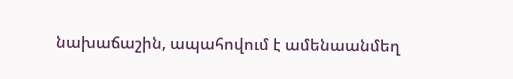նախաճաշին, ապահովում է ամենաանմեղ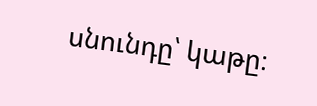սնունդը՝ կաթը։